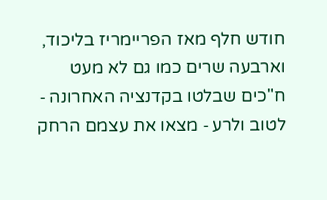חודש חלף מאז הפריימריז בליכוד, וארבעה שרים כמו גם לא מעט ח"כים שבלטו בקדנציה האחרונה ‑ לטוב ולרע ‑ מצאו את עצמם הרחק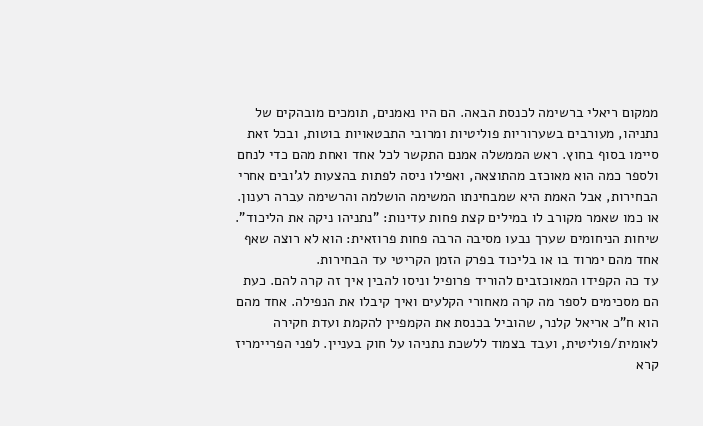ממקום ריאלי ברשימה לכנסת הבאה. הם היו נאמנים, תומכים מובהקים של נתניהו, מעורבים בשערוריות פוליטיות ומרובי התבטאויות בוטות, ובכל זאת סיימו בסוף בחוץ. ראש הממשלה אמנם התקשר לכל אחד ואחת מהם כדי לנחם ולספר כמה הוא מאוכזב מהתוצאה, ואפילו ניסה לפתות בהצעות לג'ובים אחרי הבחירות, אבל האמת היא שמבחינתו המשימה הושלמה והרשימה עברה רענון. או כמו שאמר מקורב לו במילים קצת פחות עדינות: "נתניהו ניקה את הליכוד". שיחות הניחומים שערך נבעו מסיבה הרבה פחות פרוזאית: הוא לא רוצה שאף אחד מהם ימרוד בו או בליכוד בפרק הזמן הקריטי עד הבחירות.
עד כה הקפידו המאוכזבים להוריד פרופיל וניסו להבין איך זה קרה להם. כעת הם מסכימים לספר מה קרה מאחורי הקלעים ואיך קיבלו את הנפילה. אחד מהם הוא ח"כ אריאל קלנר, שהוביל בכנסת את הקמפיין להקמת ועדת חקירה לאומית/פוליטית, ועבד בצמוד ללשכת נתניהו על חוק בעניין. לפני הפריימריז קרא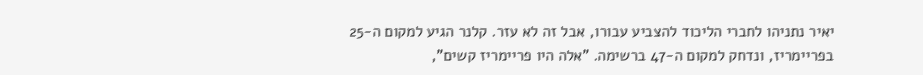יאיר נתניהו לחברי הליכוד להצביע עבורו, אבל זה לא עזר. קלנר הגיע למקום ה-25 בפריימריז, ונדחק למקום ה-47 ברשימה. "אלה היו פריימריז קשים",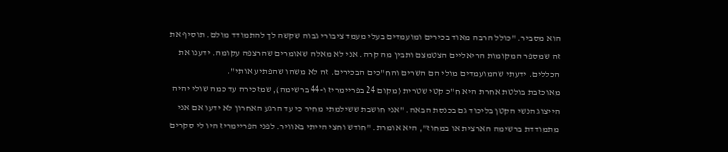הוא מסביר. "כולל הרבה מאוד בכירים ומועמדים בעלי מעמד ציבורי גבוה שקשה לך להתמודד מולם. תוסיף את זה שמספר המקומות הריאליים הצטמצם ותבין מה קרה. אני לא מאלה שאומרים שהרצפה עקומה. ידענו את הכללים. ידעתי שהמועמדים מולי הם השרים והח"כים הבכירים. זה לא משהו שהפתיע אותי".
מאוכזבת בולטת אחרת היא ח"כ קטי שטרית (מקום 24 בפריימריז ו-44 ברשימה), שמזכירה עד כמה שולי יהיה הייצוג הנשי הקטן בליכוד גם בכנסת הבאה. "אני חושבת ששילמתי מחיר כי עד הרגע האחרון לא ידעו אם אני מתמודדת ברשימה הארצית או במחוז", היא אומרת. "חודש וחצי הייתי באוויר. לפני הפריימריז היו לי סקרים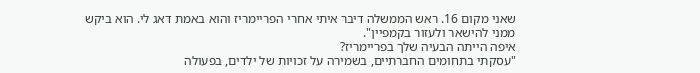שאני מקום 16. ראש הממשלה דיבר איתי אחרי הפריימריז והוא באמת דאג לי. הוא ביקש ממני להישאר ולעזור בקמפיין".
איפה הייתה הבעיה שלך בפריימריז?
"עסקתי בתחומים החברתיים, בשמירה על זכויות של ילדים, בפעולה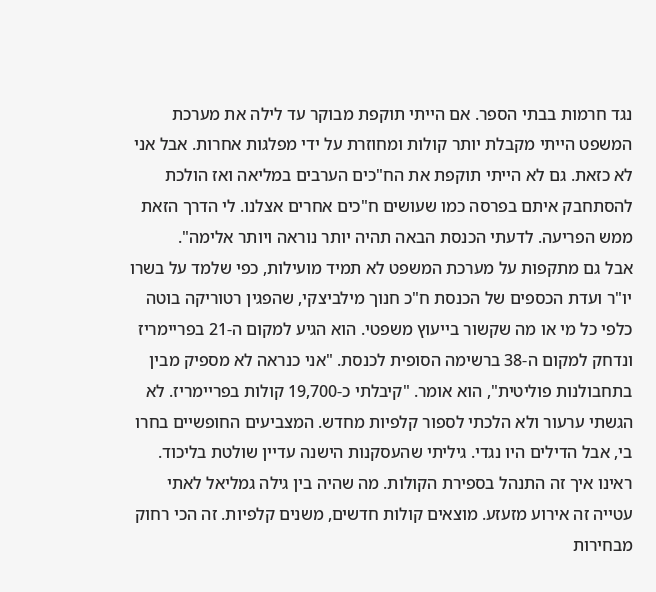נגד חרמות בבתי הספר. אם הייתי תוקפת מבוקר עד לילה את מערכת המשפט הייתי מקבלת יותר קולות ומחוזרת על ידי מפלגות אחרות. אבל אני לא כזאת. גם לא הייתי תוקפת את הח"כים הערבים במליאה ואז הולכת להסתחבק איתם בפרסה כמו שעושים ח"כים אחרים אצלנו. לי הדרך הזאת ממש הפריעה. לדעתי הכנסת הבאה תהיה יותר נוראה ויותר אלימה".
אבל גם מתקפות על מערכת המשפט לא תמיד מועילות, כפי שלמד על בשרו יו"ר ועדת הכספים של הכנסת ח"כ חנוך מילביצקי, שהפגין רטוריקה בוטה כלפי כל מי או מה שקשור בייעוץ משפטי. הוא הגיע למקום ה-21 בפריימריז ונדחק למקום ה-38 ברשימה הסופית לכנסת. "אני כנראה לא מספיק מבין בתחבולנות פוליטית", הוא אומר. "קיבלתי כ-19,700 קולות בפריימריז. לא הגשתי ערעור ולא הלכתי לספור קלפיות מחדש. המצביעים החופשיים בחרו בי, אבל הדילים היו נגדי. גיליתי שהעסקנות הישנה עדיין שולטת בליכוד. ראינו איך זה התנהל בספירת הקולות. מה שהיה בין גילה גמליאל לאתי עטייה זה אירוע מזעזע. מוצאים קולות חדשים, משנים קלפיות. זה הכי רחוק מבחירות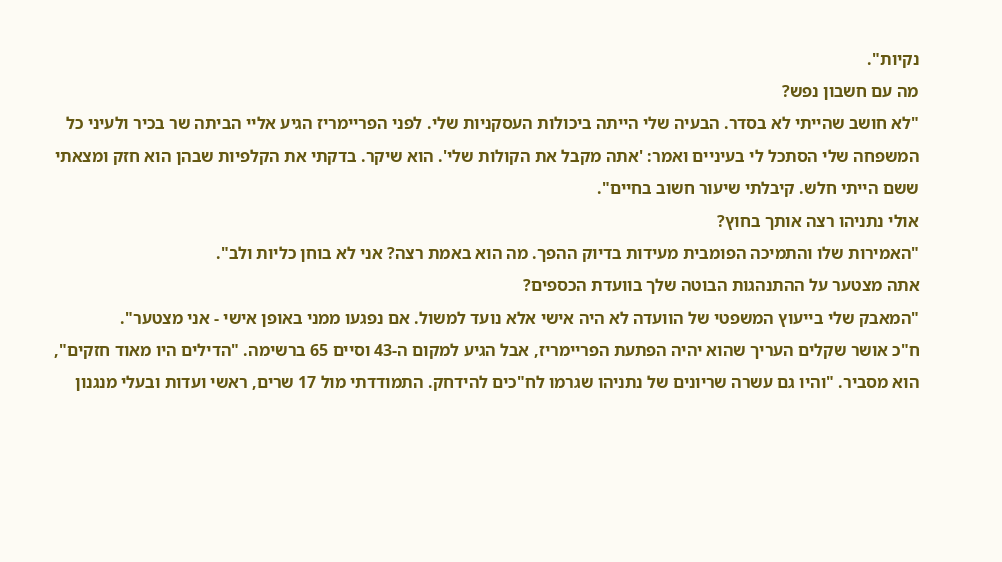נקיות".
מה עם חשבון נפש?
"לא חושב שהייתי לא בסדר. הבעיה שלי הייתה ביכולות העסקניות שלי. לפני הפריימריז הגיע אליי הביתה שר בכיר ולעיני כל המשפחה שלי הסתכל לי בעיניים ואמר: 'אתה מקבל את הקולות שלי'. הוא שיקר. בדקתי את הקלפיות שבהן הוא חזק ומצאתי ששם הייתי חלש. קיבלתי שיעור חשוב בחיים".
אולי נתניהו רצה אותך בחוץ?
"האמירות שלו והתמיכה הפומבית מעידות בדיוק ההפך. מה הוא באמת רצה? אני לא בוחן כליות ולב".
אתה מצטער על ההתנהגות הבוטה שלך בוועדת הכספים?
"המאבק שלי בייעוץ המשפטי של הוועדה לא היה אישי אלא נועד למשול. אם נפגעו ממני באופן אישי ‑ אני מצטער".
ח"כ אושר שקלים העריך שהוא יהיה הפתעת הפריימריז, אבל הגיע למקום ה-43 וסיים 65 ברשימה. "הדילים היו מאוד חזקים", הוא מסביר. "והיו גם עשרה שריונים של נתניהו שגרמו לח"כים להידחק. התמודדתי מול 17 שרים, ראשי ועדות ובעלי מנגנון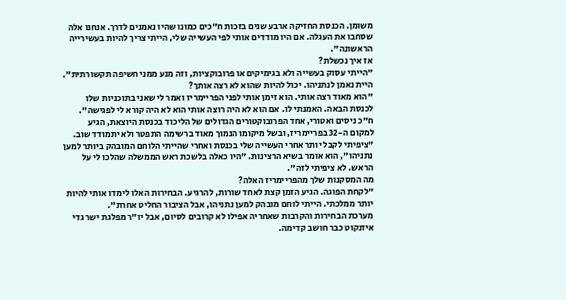משומן. הכנסת החזיקה ארבע שנים בזכות ח"כים כמונו שהיו נאמנים לדרך. אנחנו אלה שסחבו את העגלה. אם היו מודדים אותי לפי העשייה שלי, הייתי צריך להיות בעשירייה הראשונה".
אז איך נכשלת?
"הייתי עסוק בעשייה ולא בגימיקים או פרובוקציות, וזה מנע ממני חשיפה תקשורתית".
היית נאמן לנתניהו. יכול להיות שהוא לא רצה אותך?
"הוא מאוד רצה אותי. הוא זימן אותי לפני הפריימריז ואמר לי שאני בתוכניות שלו לכנסת הבאה. האמנתי לו. אם הוא לא היה רוצה אותי הוא לא היה קורא לי לפגישה".
ח"כ ניסים ואטורי, אחד הפרובוקטורים הגדולים של הליכוד בכנסת היוצאת, הגיע למקום ה-32 בפריימריז, ובשל מיקומו הנמוך מאוד ברשימה התפטר ולא יתמודד שוב. "ציפיתי לקבל יותר אחרי העשייה שלי בכנסת ואחרי שהייתי הלוחם המובהק ביותר למען נתניהו", הוא אומר בשיא הרצינות. "היו כאלה בלשכת ראש הממשלה שהלכו לי על הראש. לא ציפיתי לזה".
מה המסקנות שלך מהפריימריז האלה?
"לקחת הפוגה. הגיע הזמן קצת לאחד שורות, להרגיע. הבחירות האלו לימדו אותי להיות יותר ממלכתי. הייתי לוחם מובהק למען נתניהו, אבל הציבור החליט אחרת".
מערכת הבחירות והקרבות שאחריה אפילו לא קרובים לסיום, אבל יו"ר מפלגת ישר גדי איזנקוט כבר חושב קדימה.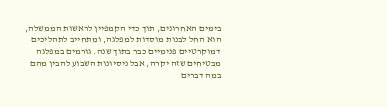בימים האחרונים, תוך כדי הקמפיין לראשות הממשלה, הוא החל לבנות מוסדות למפלגה, ומתחייב לתהליכים דמוקרטיים פנימיים כבר בתוך שנה. גורמים במפלגה מבטיחים שזה יקרה, אבל ניסיונות השבוע להבין מהם במה דברים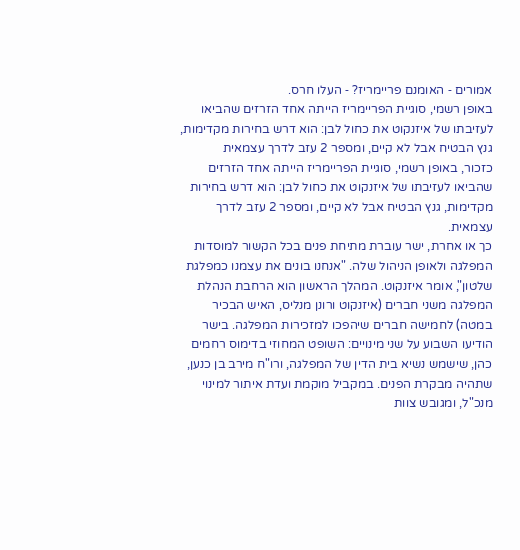אמורים ‑ האומנם פריימריז? ‑ העלו חרס.
באופן רשמי, סוגיית הפריימריז הייתה אחד הזרזים שהביאו לעזיבתו של איזנקוט את כחול לבן: הוא דרש בחירות מקדימות, גנץ הבטיח אבל לא קיים, ומספר 2 עזב לדרך עצמאית
כזכור, באופן רשמי, סוגיית הפריימריז הייתה אחד הזרזים שהביאו לעזיבתו של איזנקוט את כחול לבן: הוא דרש בחירות מקדימות, גנץ הבטיח אבל לא קיים, ומספר 2 עזב לדרך עצמאית.
כך או אחרת, ישר עוברת מתיחת פנים בכל הקשור למוסדות המפלגה ולאופן הניהול שלה. "אנחנו בונים את עצמנו כמפלגת שלטון", אומר איזנקוט. המהלך הראשון הוא הרחבת הנהלת המפלגה משני חברים (איזנקוט ורונן מנליס, האיש הבכיר במטה) לחמישה חברים שיהפכו למזכירות המפלגה. בישר הודיעו השבוע על שני מינויים: השופט המחוזי בדימוס רחמים כהן, שישמש נשיא בית הדין של המפלגה, ורו"ח מירב בן כנען, שתהיה מבקרת הפנים. במקביל מוקמת ועדת איתור למינוי מנכ"ל, ומגובש צוות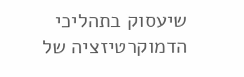שיעסוק בתהליכי הדמוקרטיזציה של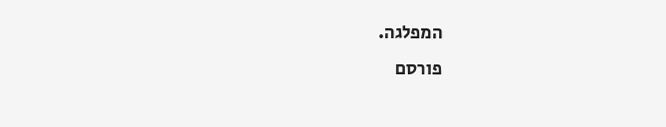המפלגה.
פורסם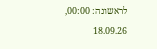לראשונה: 00:00, 18.09.26